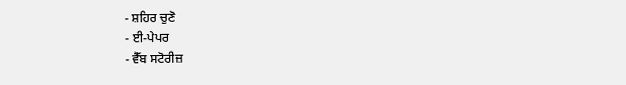- ਸ਼ਹਿਰ ਚੁਣੋ
- ਈ-ਪੇਪਰ
- ਵੈੱਬ ਸਟੋਰੀਜ਼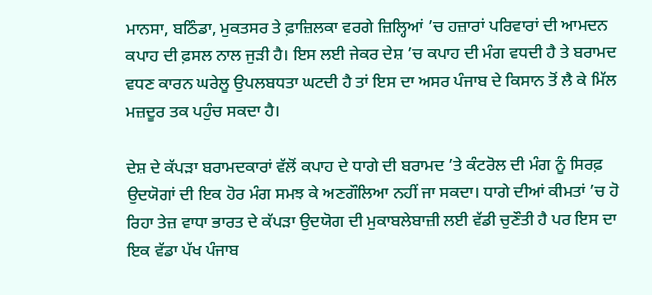ਮਾਨਸਾ, ਬਠਿੰਡਾ, ਮੁਕਤਸਰ ਤੇ ਫ਼ਾਜ਼ਿਲਕਾ ਵਰਗੇ ਜ਼ਿਲ੍ਹਿਆਂ ’ਚ ਹਜ਼ਾਰਾਂ ਪਰਿਵਾਰਾਂ ਦੀ ਆਮਦਨ ਕਪਾਹ ਦੀ ਫ਼ਸਲ ਨਾਲ ਜੁੜੀ ਹੈ। ਇਸ ਲਈ ਜੇਕਰ ਦੇਸ਼ ’ਚ ਕਪਾਹ ਦੀ ਮੰਗ ਵਧਦੀ ਹੈ ਤੇ ਬਰਾਮਦ ਵਧਣ ਕਾਰਨ ਘਰੇਲੂ ਉਪਲਬਧਤਾ ਘਟਦੀ ਹੈ ਤਾਂ ਇਸ ਦਾ ਅਸਰ ਪੰਜਾਬ ਦੇ ਕਿਸਾਨ ਤੋਂ ਲੈ ਕੇ ਮਿੱਲ ਮਜ਼ਦੂਰ ਤਕ ਪਹੁੰਚ ਸਕਦਾ ਹੈ।

ਦੇਸ਼ ਦੇ ਕੱਪੜਾ ਬਰਾਮਦਕਾਰਾਂ ਵੱਲੋਂ ਕਪਾਹ ਦੇ ਧਾਗੇ ਦੀ ਬਰਾਮਦ ’ਤੇ ਕੰਟਰੋਲ ਦੀ ਮੰਗ ਨੂੰ ਸਿਰਫ਼ ਉਦਯੋਗਾਂ ਦੀ ਇਕ ਹੋਰ ਮੰਗ ਸਮਝ ਕੇ ਅਣਗੌਲਿਆ ਨਹੀਂ ਜਾ ਸਕਦਾ। ਧਾਗੇ ਦੀਆਂ ਕੀਮਤਾਂ ’ਚ ਹੋ ਰਿਹਾ ਤੇਜ਼ ਵਾਧਾ ਭਾਰਤ ਦੇ ਕੱਪੜਾ ਉਦਯੋਗ ਦੀ ਮੁਕਾਬਲੇਬਾਜ਼ੀ ਲਈ ਵੱਡੀ ਚੁਣੌਤੀ ਹੈ ਪਰ ਇਸ ਦਾ ਇਕ ਵੱਡਾ ਪੱਖ ਪੰਜਾਬ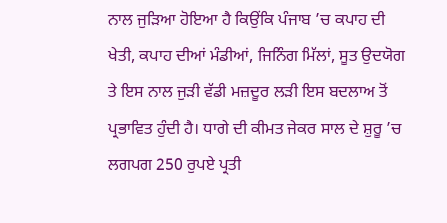ਨਾਲ ਜੁੜਿਆ ਹੋਇਆ ਹੈ ਕਿਉਂਕਿ ਪੰਜਾਬ ’ਚ ਕਪਾਹ ਦੀ ਖੇਤੀ, ਕਪਾਹ ਦੀਆਂ ਮੰਡੀਆਂ, ਜਿਨਿੰਗ ਮਿੱਲਾਂ, ਸੂਤ ਉਦਯੋਗ ਤੇ ਇਸ ਨਾਲ ਜੁੜੀ ਵੱਡੀ ਮਜ਼ਦੂਰ ਲੜੀ ਇਸ ਬਦਲਾਅ ਤੋਂ ਪ੍ਰਭਾਵਿਤ ਹੁੰਦੀ ਹੈ। ਧਾਗੇ ਦੀ ਕੀਮਤ ਜੇਕਰ ਸਾਲ ਦੇ ਸ਼ੁਰੂ ’ਚ ਲਗਪਗ 250 ਰੁਪਏ ਪ੍ਰਤੀ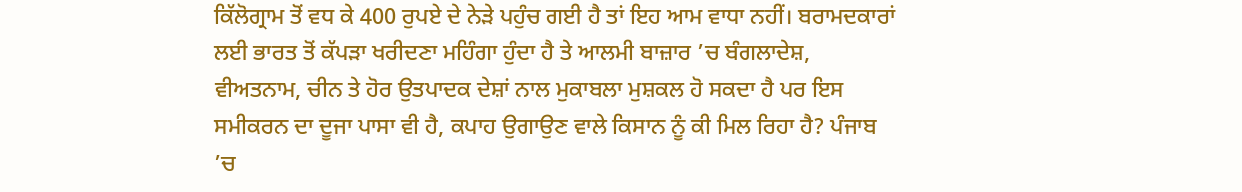ਕਿੱਲੋਗ੍ਰਾਮ ਤੋਂ ਵਧ ਕੇ 400 ਰੁਪਏ ਦੇ ਨੇੜੇ ਪਹੁੰਚ ਗਈ ਹੈ ਤਾਂ ਇਹ ਆਮ ਵਾਧਾ ਨਹੀਂ। ਬਰਾਮਦਕਾਰਾਂ ਲਈ ਭਾਰਤ ਤੋਂ ਕੱਪੜਾ ਖਰੀਦਣਾ ਮਹਿੰਗਾ ਹੁੰਦਾ ਹੈ ਤੇ ਆਲਮੀ ਬਾਜ਼ਾਰ ’ਚ ਬੰਗਲਾਦੇਸ਼, ਵੀਅਤਨਾਮ, ਚੀਨ ਤੇ ਹੋਰ ਉਤਪਾਦਕ ਦੇਸ਼ਾਂ ਨਾਲ ਮੁਕਾਬਲਾ ਮੁਸ਼ਕਲ ਹੋ ਸਕਦਾ ਹੈ ਪਰ ਇਸ ਸਮੀਕਰਨ ਦਾ ਦੂਜਾ ਪਾਸਾ ਵੀ ਹੈ, ਕਪਾਹ ਉਗਾਉਣ ਵਾਲੇ ਕਿਸਾਨ ਨੂੰ ਕੀ ਮਿਲ ਰਿਹਾ ਹੈ? ਪੰਜਾਬ ’ਚ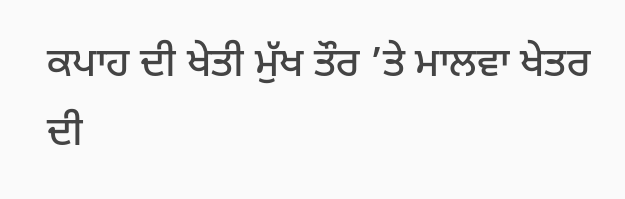ਕਪਾਹ ਦੀ ਖੇਤੀ ਮੁੱਖ ਤੌਰ ’ਤੇ ਮਾਲਵਾ ਖੇਤਰ ਦੀ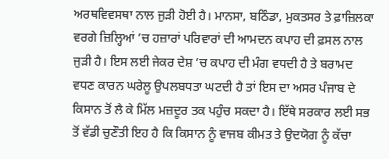ਅਰਥਵਿਵਸਥਾ ਨਾਲ ਜੁੜੀ ਹੋਈ ਹੈ। ਮਾਨਸਾ, ਬਠਿੰਡਾ, ਮੁਕਤਸਰ ਤੇ ਫ਼ਾਜ਼ਿਲਕਾ ਵਰਗੇ ਜ਼ਿਲ੍ਹਿਆਂ ’ਚ ਹਜ਼ਾਰਾਂ ਪਰਿਵਾਰਾਂ ਦੀ ਆਮਦਨ ਕਪਾਹ ਦੀ ਫ਼ਸਲ ਨਾਲ ਜੁੜੀ ਹੈ। ਇਸ ਲਈ ਜੇਕਰ ਦੇਸ਼ ’ਚ ਕਪਾਹ ਦੀ ਮੰਗ ਵਧਦੀ ਹੈ ਤੇ ਬਰਾਮਦ ਵਧਣ ਕਾਰਨ ਘਰੇਲੂ ਉਪਲਬਧਤਾ ਘਟਦੀ ਹੈ ਤਾਂ ਇਸ ਦਾ ਅਸਰ ਪੰਜਾਬ ਦੇ ਕਿਸਾਨ ਤੋਂ ਲੈ ਕੇ ਮਿੱਲ ਮਜ਼ਦੂਰ ਤਕ ਪਹੁੰਚ ਸਕਦਾ ਹੈ। ਇੱਥੇ ਸਰਕਾਰ ਲਈ ਸਭ ਤੋਂ ਵੱਡੀ ਚੁਣੌਤੀ ਇਹ ਹੈ ਕਿ ਕਿਸਾਨ ਨੂੰ ਵਾਜਬ ਕੀਮਤ ਤੇ ਉਦਯੋਗ ਨੂੰ ਕੱਚਾ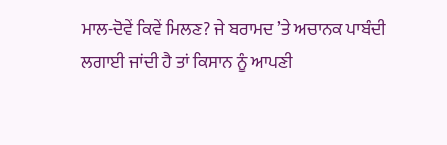ਮਾਲ-ਦੋਵੇਂ ਕਿਵੇਂ ਮਿਲਣ? ਜੇ ਬਰਾਮਦ ’ਤੇ ਅਚਾਨਕ ਪਾਬੰਦੀ ਲਗਾਈ ਜਾਂਦੀ ਹੈ ਤਾਂ ਕਿਸਾਨ ਨੂੰ ਆਪਣੀ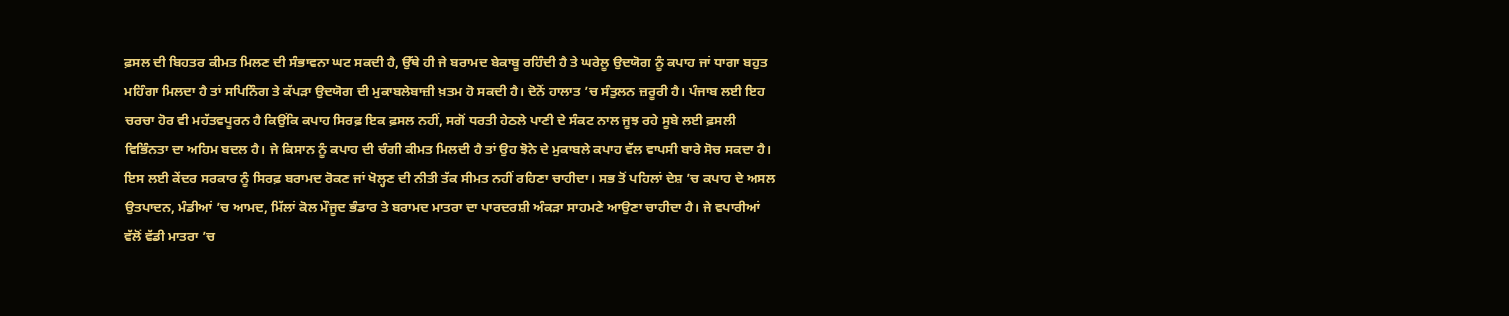ਫ਼ਸਲ ਦੀ ਬਿਹਤਰ ਕੀਮਤ ਮਿਲਣ ਦੀ ਸੰਭਾਵਨਾ ਘਟ ਸਕਦੀ ਹੈ, ਉੱਥੇ ਹੀ ਜੇ ਬਰਾਮਦ ਬੇਕਾਬੂ ਰਹਿੰਦੀ ਹੈ ਤੇ ਘਰੇਲੂ ਉਦਯੋਗ ਨੂੰ ਕਪਾਹ ਜਾਂ ਧਾਗਾ ਬਹੁਤ ਮਹਿੰਗਾ ਮਿਲਦਾ ਹੈ ਤਾਂ ਸਪਿਨਿੰਗ ਤੇ ਕੱਪੜਾ ਉਦਯੋਗ ਦੀ ਮੁਕਾਬਲੇਬਾਜ਼ੀ ਖ਼ਤਮ ਹੋ ਸਕਦੀ ਹੈ। ਦੋਨੋਂ ਹਾਲਾਤ ’ਚ ਸੰਤੁਲਨ ਜ਼ਰੂਰੀ ਹੈ। ਪੰਜਾਬ ਲਈ ਇਹ ਚਰਚਾ ਹੋਰ ਵੀ ਮਹੱਤਵਪੂਰਨ ਹੈ ਕਿਉਂਕਿ ਕਪਾਹ ਸਿਰਫ਼ ਇਕ ਫ਼ਸਲ ਨਹੀਂ, ਸਗੋਂ ਧਰਤੀ ਹੇਠਲੇ ਪਾਣੀ ਦੇ ਸੰਕਟ ਨਾਲ ਜੂਝ ਰਹੇ ਸੂਬੇ ਲਈ ਫ਼ਸਲੀ ਵਿਭਿੰਨਤਾ ਦਾ ਅਹਿਮ ਬਦਲ ਹੈ। ਜੇ ਕਿਸਾਨ ਨੂੰ ਕਪਾਹ ਦੀ ਚੰਗੀ ਕੀਮਤ ਮਿਲਦੀ ਹੈ ਤਾਂ ਉਹ ਝੋਨੇ ਦੇ ਮੁਕਾਬਲੇ ਕਪਾਹ ਵੱਲ ਵਾਪਸੀ ਬਾਰੇ ਸੋਚ ਸਕਦਾ ਹੈ। ਇਸ ਲਈ ਕੇਂਦਰ ਸਰਕਾਰ ਨੂੰ ਸਿਰਫ਼ ਬਰਾਮਦ ਰੋਕਣ ਜਾਂ ਖੋਲ੍ਹਣ ਦੀ ਨੀਤੀ ਤੱਕ ਸੀਮਤ ਨਹੀਂ ਰਹਿਣਾ ਚਾਹੀਦਾ। ਸਭ ਤੋਂ ਪਹਿਲਾਂ ਦੇਸ਼ ’ਚ ਕਪਾਹ ਦੇ ਅਸਲ ਉਤਪਾਦਨ, ਮੰਡੀਆਂ ’ਚ ਆਮਦ, ਮਿੱਲਾਂ ਕੋਲ ਮੌਜੂਦ ਭੰਡਾਰ ਤੇ ਬਰਾਮਦ ਮਾਤਰਾ ਦਾ ਪਾਰਦਰਸ਼ੀ ਅੰਕੜਾ ਸਾਹਮਣੇ ਆਉਣਾ ਚਾਹੀਦਾ ਹੈ। ਜੇ ਵਪਾਰੀਆਂ ਵੱਲੋਂ ਵੱਡੀ ਮਾਤਰਾ ’ਚ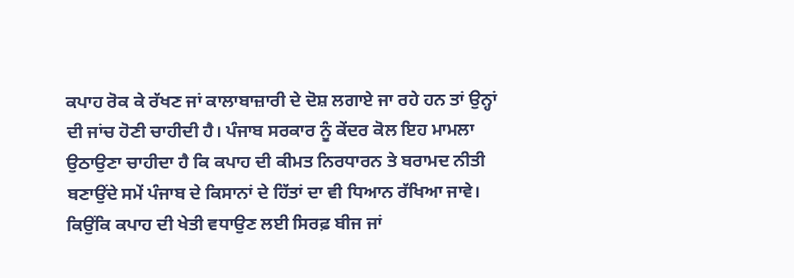ਕਪਾਹ ਰੋਕ ਕੇ ਰੱਖਣ ਜਾਂ ਕਾਲਾਬਾਜ਼ਾਰੀ ਦੇ ਦੋਸ਼ ਲਗਾਏ ਜਾ ਰਹੇ ਹਨ ਤਾਂ ਉਨ੍ਹਾਂ ਦੀ ਜਾਂਚ ਹੋਣੀ ਚਾਹੀਦੀ ਹੈ। ਪੰਜਾਬ ਸਰਕਾਰ ਨੂੰ ਕੇਂਦਰ ਕੋਲ ਇਹ ਮਾਮਲਾ ਉਠਾਉਣਾ ਚਾਹੀਦਾ ਹੈ ਕਿ ਕਪਾਹ ਦੀ ਕੀਮਤ ਨਿਰਧਾਰਨ ਤੇ ਬਰਾਮਦ ਨੀਤੀ ਬਣਾਉਂਦੇ ਸਮੇਂ ਪੰਜਾਬ ਦੇ ਕਿਸਾਨਾਂ ਦੇ ਹਿੱਤਾਂ ਦਾ ਵੀ ਧਿਆਨ ਰੱਖਿਆ ਜਾਵੇ। ਕਿਉਂਕਿ ਕਪਾਹ ਦੀ ਖੇਤੀ ਵਧਾਉਣ ਲਈ ਸਿਰਫ਼ ਬੀਜ ਜਾਂ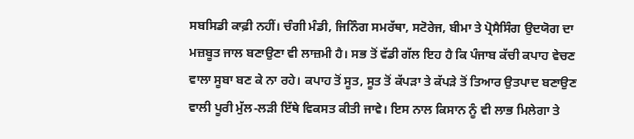ਸਬਸਿਡੀ ਕਾਫ਼ੀ ਨਹੀਂ। ਚੰਗੀ ਮੰਡੀ, ਜਿਨਿੰਗ ਸਮਰੱਥਾ, ਸਟੋਰੇਜ, ਬੀਮਾ ਤੇ ਪ੍ਰੋਸੈਸਿੰਗ ਉਦਯੋਗ ਦਾ ਮਜ਼ਬੂਤ ਜਾਲ ਬਣਾਉਣਾ ਵੀ ਲਾਜ਼ਮੀ ਹੈ। ਸਭ ਤੋਂ ਵੱਡੀ ਗੱਲ ਇਹ ਹੈ ਕਿ ਪੰਜਾਬ ਕੱਚੀ ਕਪਾਹ ਵੇਚਣ ਵਾਲਾ ਸੂਬਾ ਬਣ ਕੇ ਨਾ ਰਹੇ। ਕਪਾਹ ਤੋਂ ਸੂਤ, ਸੂਤ ਤੋਂ ਕੱਪੜਾ ਤੇ ਕੱਪੜੇ ਤੋਂ ਤਿਆਰ ਉਤਪਾਦ ਬਣਾਉਣ ਵਾਲੀ ਪੂਰੀ ਮੁੱਲ-ਲੜੀ ਇੱਥੇ ਵਿਕਸਤ ਕੀਤੀ ਜਾਵੇ। ਇਸ ਨਾਲ ਕਿਸਾਨ ਨੂੰ ਵੀ ਲਾਭ ਮਿਲੇਗਾ ਤੇ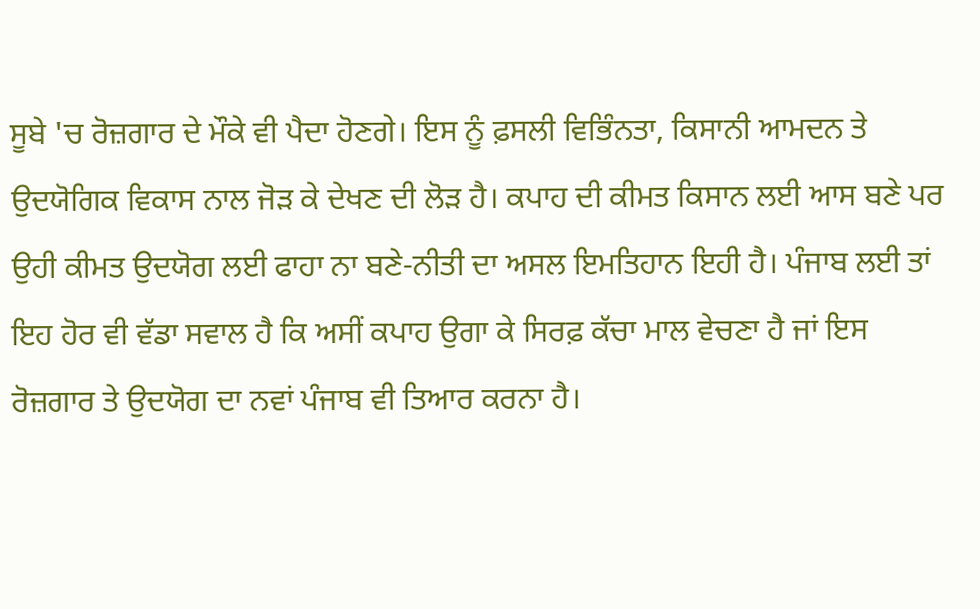ਸੂਬੇ 'ਚ ਰੋਜ਼ਗਾਰ ਦੇ ਮੌਕੇ ਵੀ ਪੈਦਾ ਹੋਣਗੇ। ਇਸ ਨੂੰ ਫ਼ਸਲੀ ਵਿਭਿੰਨਤਾ, ਕਿਸਾਨੀ ਆਮਦਨ ਤੇ ਉਦਯੋਗਿਕ ਵਿਕਾਸ ਨਾਲ ਜੋੜ ਕੇ ਦੇਖਣ ਦੀ ਲੋੜ ਹੈ। ਕਪਾਹ ਦੀ ਕੀਮਤ ਕਿਸਾਨ ਲਈ ਆਸ ਬਣੇ ਪਰ ਉਹੀ ਕੀਮਤ ਉਦਯੋਗ ਲਈ ਫਾਹਾ ਨਾ ਬਣੇ-ਨੀਤੀ ਦਾ ਅਸਲ ਇਮਤਿਹਾਨ ਇਹੀ ਹੈ। ਪੰਜਾਬ ਲਈ ਤਾਂ ਇਹ ਹੋਰ ਵੀ ਵੱਡਾ ਸਵਾਲ ਹੈ ਕਿ ਅਸੀਂ ਕਪਾਹ ਉਗਾ ਕੇ ਸਿਰਫ਼ ਕੱਚਾ ਮਾਲ ਵੇਚਣਾ ਹੈ ਜਾਂ ਇਸ ਰੋਜ਼ਗਾਰ ਤੇ ਉਦਯੋਗ ਦਾ ਨਵਾਂ ਪੰਜਾਬ ਵੀ ਤਿਆਰ ਕਰਨਾ ਹੈ।